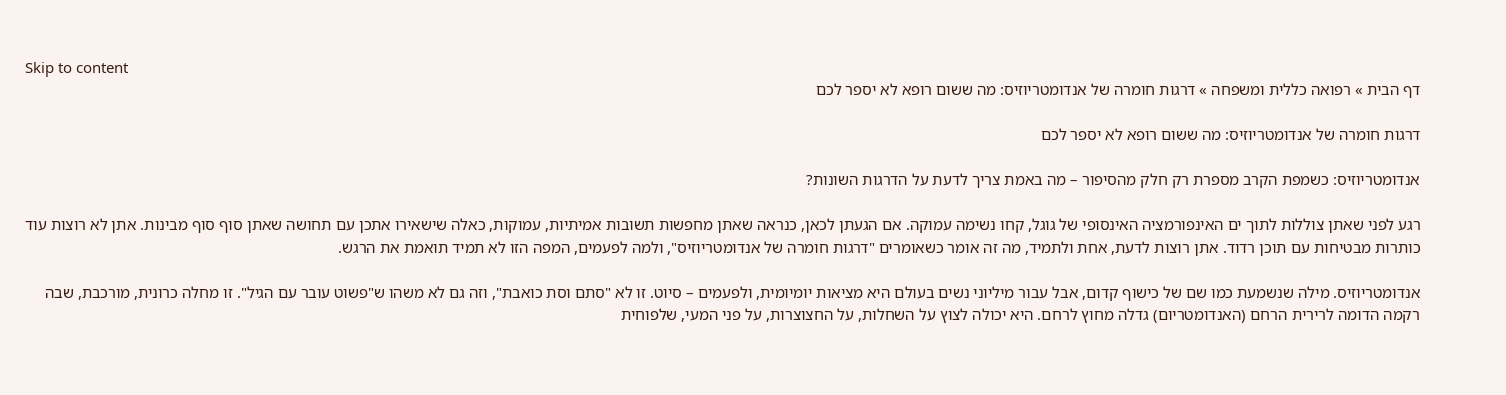Skip to content
דף הבית » רפואה כללית ומשפחה » דרגות חומרה של אנדומטריוזיס: מה ששום רופא לא יספר לכם

דרגות חומרה של אנדומטריוזיס: מה ששום רופא לא יספר לכם

אנדומטריוזיס: כשמפת הקרב מספרת רק חלק מהסיפור – מה באמת צריך לדעת על הדרגות השונות?

רגע לפני שאתן צוללות לתוך ים האינפורמציה האינסופי של גוגל, קחו נשימה עמוקה. אם הגעתן לכאן, כנראה שאתן מחפשות תשובות אמיתיות, עמוקות, כאלה שישאירו אתכן עם תחושה שאתן סוף סוף מבינות. אתן לא רוצות עוד כותרות מבטיחות עם תוכן רדוד. אתן רוצות לדעת, אחת ולתמיד, מה זה אומר כשאומרים "דרגות חומרה של אנדומטריוזיס", ולמה לפעמים, המפה הזו לא תמיד תואמת את הרגש.

אנדומטריוזיס. מילה שנשמעת כמו שם של כישוף קדום, אבל עבור מיליוני נשים בעולם היא מציאות יומיומית, ולפעמים – סיוט. זו לא "סתם וסת כואבת", וזה גם לא משהו ש"פשוט עובר עם הגיל". זו מחלה כרונית, מורכבת, שבה רקמה הדומה לרירית הרחם (האנדומטריום) גדלה מחוץ לרחם. היא יכולה לצוץ על השחלות, על החצוצרות, על פני המעי, שלפוחית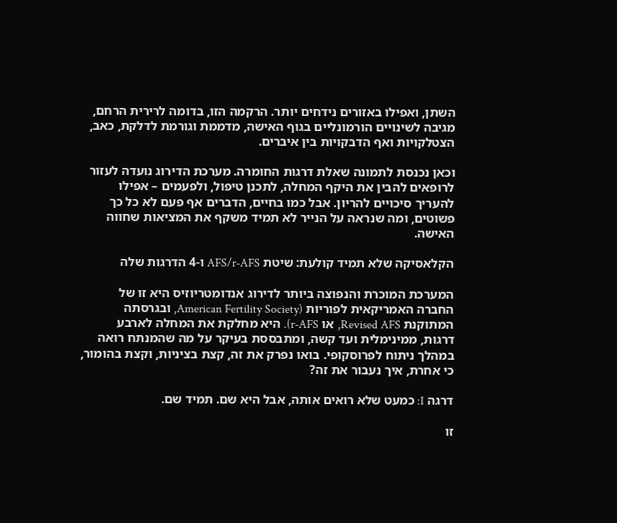השתן, ואפילו באזורים נידחים יותר. הרקמה הזו, בדומה לרירית הרחם, מגיבה לשינויים הורמונליים בגוף האישה, מדממת וגורמת לדלקת, כאב, הצטלקויות ואף הדבקויות בין איברים.

וכאן נכנסת לתמונה שאלת דרגות החומרה. מערכת הדירוג נועדה לעזור לרופאים להבין את היקף המחלה, לתכנן טיפול, ולפעמים – אפילו להעריך סיכויים להריון. אבל כמו בחיים, הדברים אף פעם לא כל כך פשוטים, ומה שנראה על הנייר לא תמיד משקף את המציאות שחווה האישה.

הקלאסיקה שלא תמיד קולעת: שיטת AFS/r-AFS ו-4 הדרגות שלה

המערכת המוכרת והנפוצה ביותר לדירוג אנדומטריוזיס היא זו של החברה האמריקאית לפוריות (American Fertility Society, ובגרסתה המתוקנת Revised AFS, או r-AFS). היא מחלקת את המחלה לארבע דרגות, ממינימלית ועד קשה, ומתבססת בעיקר על מה שהמנתח רואה במהלך ניתוח לפרוסקופי. בואו נפרק את זה, קצת בציניות, וקצת בהומור, כי אחרת, איך נעבור את זה?

דרגה I: כמעט שלא רואים אותה, אבל היא שם. תמיד שם.

זו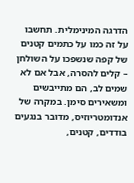הדרגה המינימלית. תחשבו על זה כמו על כתמים קטנים של קפה שנשפכו על השולחן – קלים להסרה, אבל אם לא שמים לב, הם מתייבשים ומשאירים סימן. במקרה של אנדומטריוזיס, מדובר בנגעים בודדים, קטנים,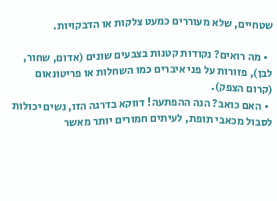שטחיים, שלא מעוררים כמעט צלקות או הדבקויות.

  • מה רואים? נקודות קטנות בצבעים שונים (אדום, שחור, לבן), פזורות על פני איברים כמו השחלות או פריטונאום (קרום הצפק).
  • האם כואב? הנה ההפתעה! דווקא בדרגה הזו, נשים יכולות לסבול מכאבי תופת, לעיתים חמורים יותר מאשר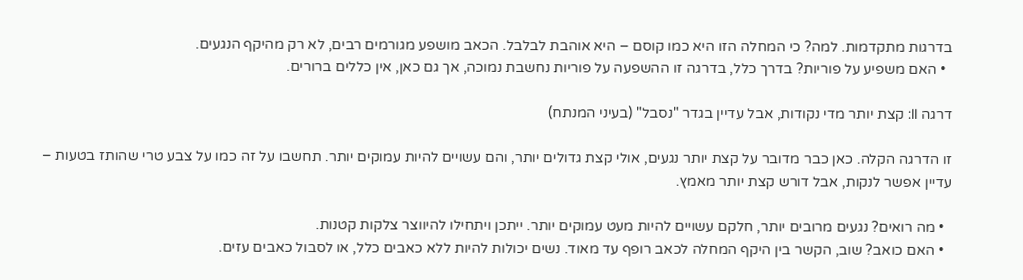בדרגות מתקדמות. למה? כי המחלה הזו היא כמו קוסם – היא אוהבת לבלבל. הכאב מושפע מגורמים רבים, לא רק מהיקף הנגעים.
  • האם משפיע על פוריות? בדרך כלל, בדרגה זו ההשפעה על פוריות נחשבת נמוכה, אך גם כאן, אין כללים ברורים.

דרגה II: קצת יותר מדי נקודות, אבל עדיין בגדר "נסבל" (בעיני המנתח)

זו הדרגה הקלה. כאן כבר מדובר על קצת יותר נגעים, אולי קצת גדולים יותר, והם עשויים להיות עמוקים יותר. תחשבו על זה כמו על צבע טרי שהותז בטעות – עדיין אפשר לנקות, אבל דורש קצת יותר מאמץ.

  • מה רואים? נגעים מרובים יותר, חלקם עשויים להיות מעט עמוקים יותר. ייתכן ויתחילו להיווצר צלקות קטנות.
  • האם כואב? שוב, הקשר בין היקף המחלה לכאב רופף עד מאוד. נשים יכולות להיות ללא כאבים כלל, או לסבול כאבים עזים.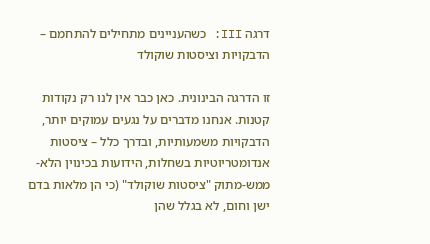דרגה III: כשהעניינים מתחילים להתחמם – הדבקויות וציסטות שוקולד

זו הדרגה הבינונית. כאן כבר אין לנו רק נקודות קטנות. אנחנו מדברים על נגעים עמוקים יותר, הדבקויות משמעותיות, ובדרך כלל – ציסטות אנדומטריוטיות בשחלות, הידועות בכינוין הלא-ממש-מתוק "ציסטות שוקולד" (כי הן מלאות בדם ישן וחום, לא בגלל שהן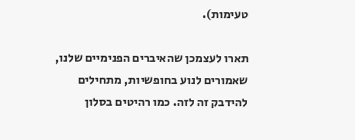טעימות).

תארו לעצמכן שהאיברים הפנימיים שלנו, שאמורים לנוע בחופשיות, מתחילים להידבק זה לזה. כמו רהיטים בסלון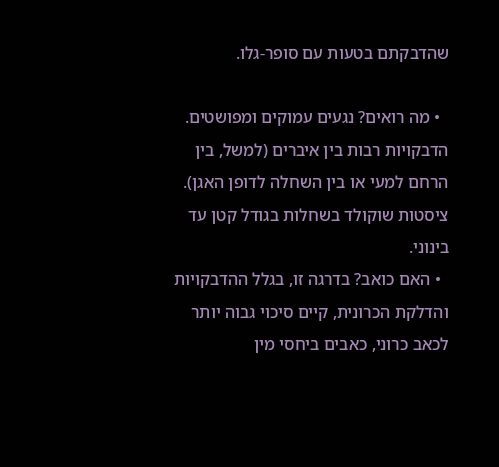שהדבקתם בטעות עם סופר-גלו.

  • מה רואים? נגעים עמוקים ומפושטים. הדבקויות רבות בין איברים (למשל, בין הרחם למעי או בין השחלה לדופן האגן). ציסטות שוקולד בשחלות בגודל קטן עד בינוני.
  • האם כואב? בדרגה זו, בגלל ההדבקויות והדלקת הכרונית, קיים סיכוי גבוה יותר לכאב כרוני, כאבים ביחסי מין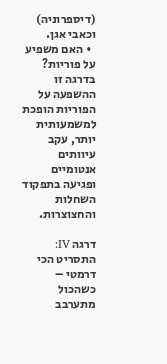(דיספרוניה) וכאבי אגן.
  • האם משפיע על פוריות? בדרגה זו ההשפעה על הפוריות הופכת למשמעותית יותר, עקב עיוותים אנטומיים ופגיעה בתפקוד השחלות והחצוצרות.

דרגה IV: התסריט הכי דרמטי – כשהכול מתערבב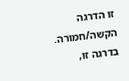זו הדרגה הקשה/חמורה. בדרגה זו,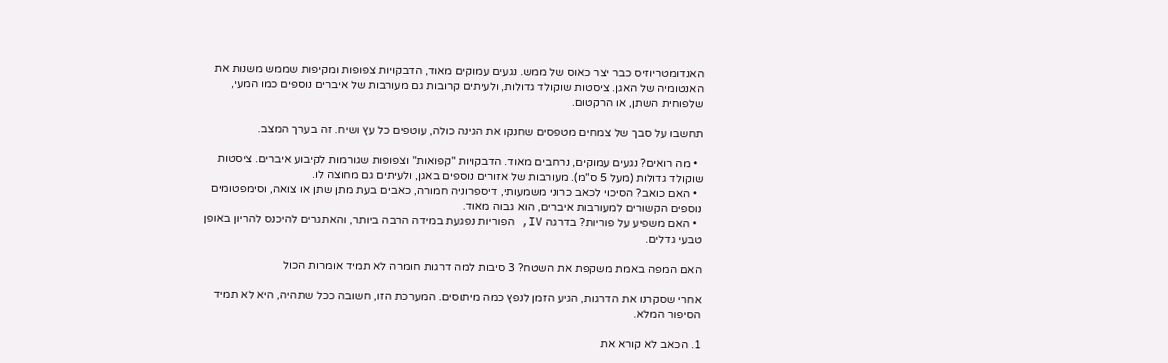האנדומטריוזיס כבר יצר כאוס של ממש. נגעים עמוקים מאוד, הדבקויות צפופות ומקיפות שממש משנות את האנטומיה של האגן. ציסטות שוקולד גדולות, ולעיתים קרובות גם מעורבות של איברים נוספים כמו המעי, שלפוחית השתן, או הרקטום.

תחשבו על סבך של צמחים מטפסים שחנקו את הגינה כולה, עוטפים כל עץ ושיח. זה בערך המצב.

  • מה רואים? נגעים עמוקים, נרחבים מאוד. הדבקויות "קפואות" וצפופות שגורמות לקיבוע איברים. ציסטות שוקולד גדולות (מעל 5 ס"מ). מעורבות של אזורים נוספים באגן, ולעיתים גם מחוצה לו.
  • האם כואב? הסיכוי לכאב כרוני משמעותי, דיספרוניה חמורה, כאבים בעת מתן שתן או צואה, וסימפטומים נוספים הקשורים למעורבות איברים, הוא גבוה מאוד.
  • האם משפיע על פוריות? בדרגה IV, הפוריות נפגעת במידה הרבה ביותר, והאתגרים להיכנס להריון באופן טבעי גדלים.

האם המפה באמת משקפת את השטח? 3 סיבות למה דרגות חומרה לא תמיד אומרות הכול

אחרי שסקרנו את הדרגות, הגיע הזמן לנפץ כמה מיתוסים. המערכת הזו, חשובה ככל שתהיה, היא לא תמיד הסיפור המלא.

1. הכאב לא קורא את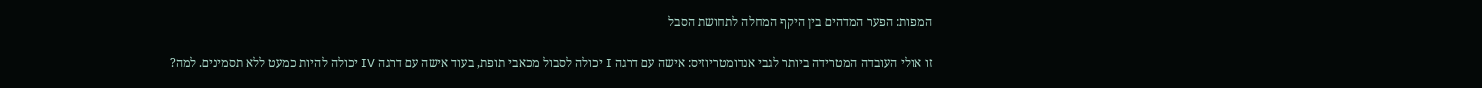המפות: הפער המדהים בין היקף המחלה לתחושת הסבל

זו אולי העובדה המטרידה ביותר לגבי אנדומטריוזיס: אישה עם דרגה I יכולה לסבול מכאבי תופת, בעוד אישה עם דרגה IV יכולה להיות כמעט ללא תסמינים. למה?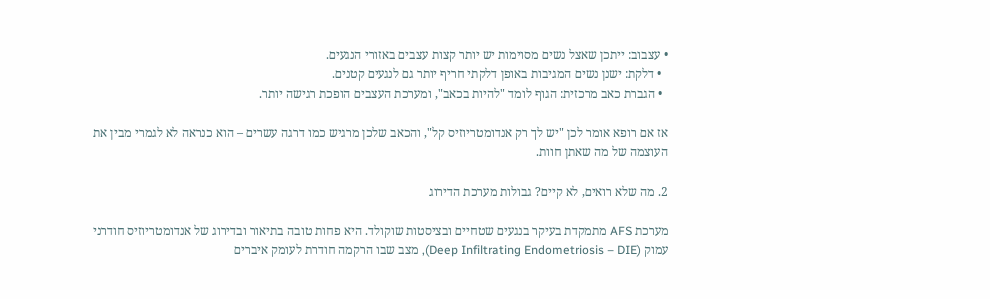• עצבוב: ייתכן שאצל נשים מסוימות יש יותר קצות עצבים באזורי הנגעים.
  • דלקת: ישנן נשים המגיבות באופן דלקתי חריף יותר גם לנגעים קטנים.
  • הגברת כאב מרכזית: הגוף לומד "להיות בכאב", ומערכת העצבים הופכת רגישה יותר.

אז אם רופא אומר לכן "יש לך רק אנדומטריוזיס קל", והכאב שלכן מרגיש כמו דרגה עשרים – הוא כנראה לא לגמרי מבין את העוצמה של מה שאתן חוות.

2. מה שלא רואים, לא קיים? גבולות מערכת הדירוג

מערכת AFS מתמקדת בעיקר בנגעים שטחיים ובציסטות שוקולד. היא פחות טובה בתיאור ובדירוג של אנדומטריוזיס חודרני עמוק (Deep Infiltrating Endometriosis – DIE), מצב שבו הרקמה חודרת לעומק איברים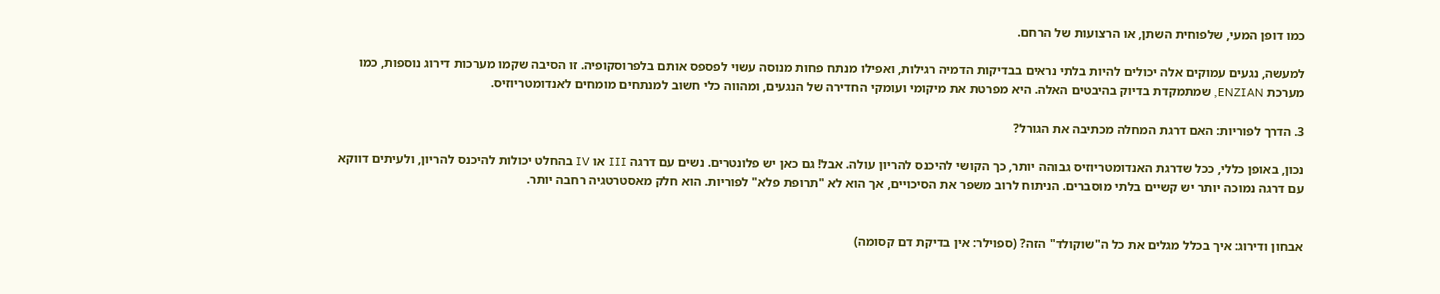כמו דופן המעי, שלפוחית השתן, או הרצועות של הרחם.

למעשה, נגעים עמוקים אלה יכולים להיות בלתי נראים בבדיקות הדמיה רגילות, ואפילו מנתח פחות מנוסה עשוי לפספס אותם בלפרוסקופיה. זו הסיבה שקמו מערכות דירוג נוספות, כמו מערכת ENZIAN, שמתמקדת בדיוק בהיבטים האלה. היא מפרטת את מיקומי ועומקי החדירה של הנגעים, ומהווה כלי חשוב למנתחים מומחים לאנדומטריוזיס.

3. הדרך לפוריות: האם דרגת המחלה מכתיבה את הגורל?

נכון, באופן כללי, ככל שדרגת האנדומטריוזיס גבוהה יותר, כך הקושי להיכנס להריון עולה. אבל! גם כאן יש פלונטרים. נשים עם דרגה III או IV בהחלט יכולות להיכנס להריון, ולעיתים דווקא עם דרגה נמוכה יותר יש קשיים בלתי מוסברים. הניתוח לרוב משפר את הסיכויים, אך הוא לא "תרופת פלא" לפוריות. הוא חלק מאסטרטגיה רחבה יותר.


אבחון ודירוג: איך בכלל מגלים את כל ה"שוקולד" הזה? (ספוילר: אין בדיקת דם קסומה)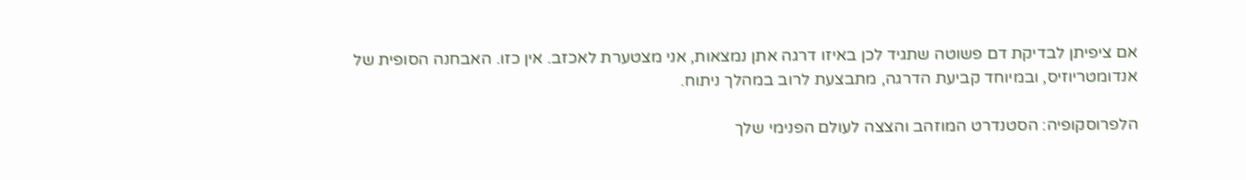אם ציפיתן לבדיקת דם פשוטה שתגיד לכן באיזו דרגה אתן נמצאות, אני מצטערת לאכזב. אין כזו. האבחנה הסופית של אנדומטריוזיס, ובמיוחד קביעת הדרגה, מתבצעת לרוב במהלך ניתוח.

הלפרוסקופיה: הסטנדרט המוזהב והצצה לעולם הפנימי שלך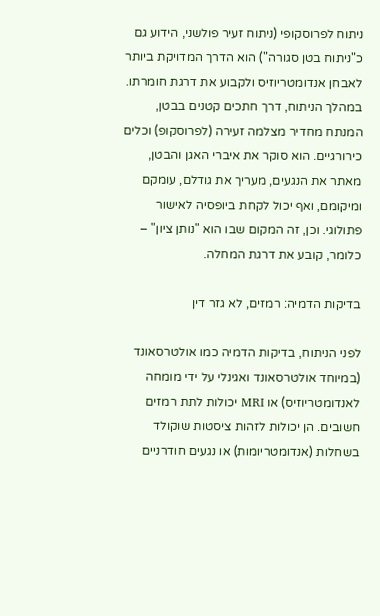ניתוח לפרוסקופי (ניתוח זעיר פולשני, הידוע גם כ"ניתוח בטן סגורה") הוא הדרך המדויקת ביותר לאבחן אנדומטריוזיס ולקבוע את דרגת חומרתו. במהלך הניתוח, דרך חתכים קטנים בבטן, המנתח מחדיר מצלמה זעירה (לפרוסקופ) וכלים כירורגיים. הוא סוקר את איברי האגן והבטן, מאתר את הנגעים, מעריך את גודלם, עומקם ומיקומם, ואף יכול לקחת ביופסיה לאישור פתולוגי. וכן, זה המקום שבו הוא "נותן ציון" – כלומר, קובע את דרגת המחלה.

בדיקות הדמיה: רמזים, לא גזר דין

לפני הניתוח, בדיקות הדמיה כמו אולטרסאונד (במיוחד אולטרסאונד ואגינלי על ידי מומחה לאנדומטריוזיס) או MRI יכולות לתת רמזים חשובים. הן יכולות לזהות ציסטות שוקולד בשחלות (אנדומטריומות) או נגעים חודרניים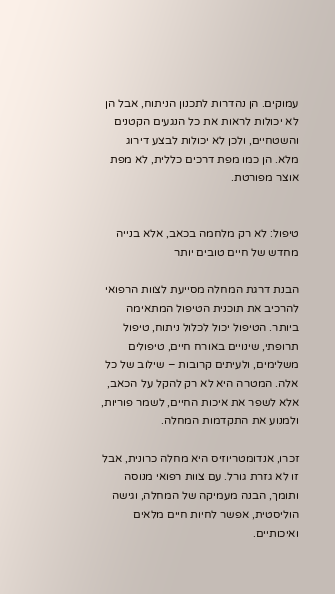עמוקים. הן נהדרות לתכנון הניתוח, אבל הן לא יכולות לראות את כל הנגעים הקטנים והשטחיים, ולכן לא יכולות לבצע דירוג מלא. הן כמו מפת דרכים כללית, לא מפת אוצר מפורטת.


טיפול: לא רק מלחמה בכאב, אלא בנייה מחדש של חיים טובים יותר

הבנת דרגת המחלה מסייעת לצוות הרפואי להרכיב את תוכנית הטיפול המתאימה ביותר. הטיפול יכול לכלול ניתוח, טיפול תרופתי, שינויים באורח חיים, טיפולים משלימים, ולעיתים קרובות – שילוב של כל אלה. המטרה היא לא רק להקל על הכאב, אלא לשפר את איכות החיים, לשמר פוריות, ולמנוע את התקדמות המחלה.

זכרו, אנדומטריוזיס היא מחלה כרונית, אבל זו לא גזרת גורל. עם צוות רפואי מנוסה ותומך, הבנה מעמיקה של המחלה, וגישה הוליסטית, אפשר לחיות חיים מלאים ואיכותיים.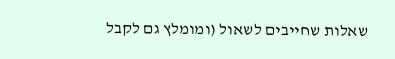שאלות שחייבים לשאול (ומומלץ גם לקבל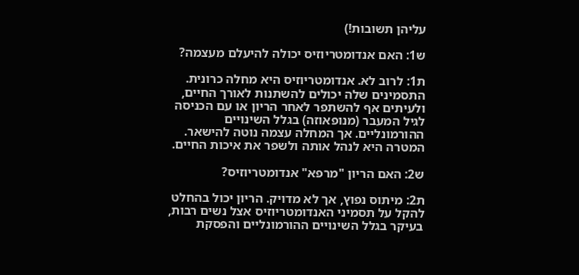עליהן תשובות!)

ש1: האם אנדומטריוזיס יכולה להיעלם מעצמה?

ת1: לרוב לא. אנדומטריוזיס היא מחלה כרונית. התסמינים שלה יכולים להשתנות לאורך החיים, ולעיתים אף להשתפר לאחר הריון או עם הכניסה לגיל המעבר (מנופאוזה) בגלל השינויים ההורמונליים. אך המחלה עצמה נוטה להישאר. המטרה היא לנהל אותה ולשפר את איכות החיים.

ש2: האם הריון "מרפא" אנדומטריוזיס?

ת2: מיתוס נפוץ, אך לא מדויק. הריון יכול בהחלט להקל על תסמיני האנדומטריוזיס אצל נשים רבות, בעיקר בגלל השינויים ההורמונליים והפסקת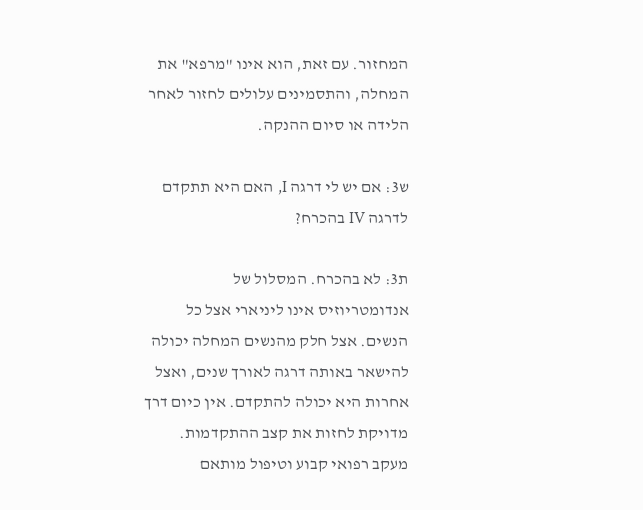המחזור. עם זאת, הוא אינו "מרפא" את המחלה, והתסמינים עלולים לחזור לאחר הלידה או סיום ההנקה.

ש3: אם יש לי דרגה I, האם היא תתקדם לדרגה IV בהכרח?

ת3: לא בהכרח. המסלול של אנדומטריוזיס אינו ליניארי אצל כל הנשים. אצל חלק מהנשים המחלה יכולה להישאר באותה דרגה לאורך שנים, ואצל אחרות היא יכולה להתקדם. אין כיום דרך מדויקת לחזות את קצב ההתקדמות. מעקב רפואי קבוע וטיפול מותאם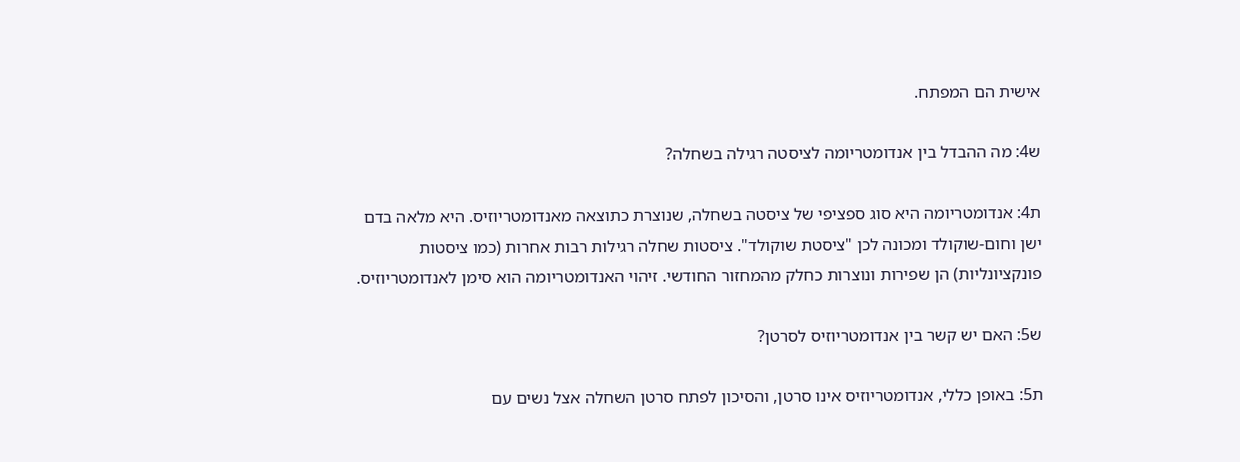אישית הם המפתח.

ש4: מה ההבדל בין אנדומטריומה לציסטה רגילה בשחלה?

ת4: אנדומטריומה היא סוג ספציפי של ציסטה בשחלה, שנוצרת כתוצאה מאנדומטריוזיס. היא מלאה בדם ישן וחום-שוקולד ומכונה לכן "ציסטת שוקולד". ציסטות שחלה רגילות רבות אחרות (כמו ציסטות פונקציונליות) הן שפירות ונוצרות כחלק מהמחזור החודשי. זיהוי האנדומטריומה הוא סימן לאנדומטריוזיס.

ש5: האם יש קשר בין אנדומטריוזיס לסרטן?

ת5: באופן כללי, אנדומטריוזיס אינו סרטן, והסיכון לפתח סרטן השחלה אצל נשים עם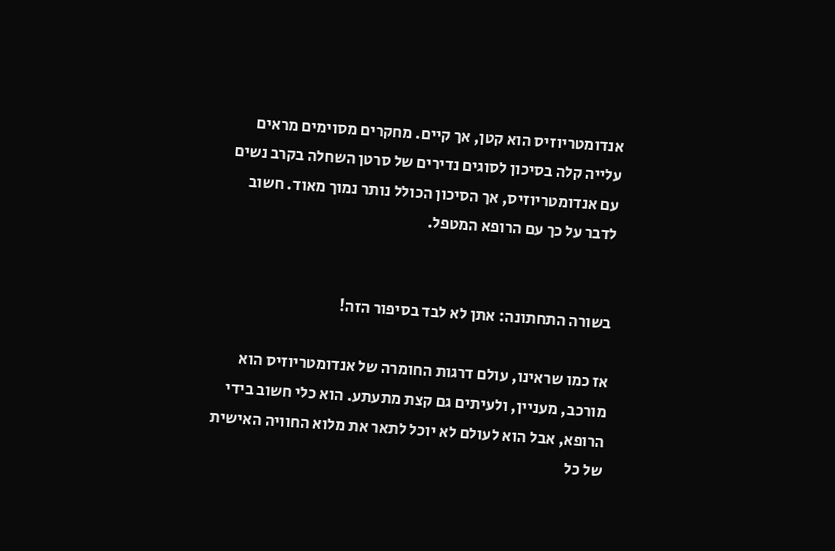אנדומטריוזיס הוא קטן, אך קיים. מחקרים מסוימים מראים עלייה קלה בסיכון לסוגים נדירים של סרטן השחלה בקרב נשים עם אנדומטריוזיס, אך הסיכון הכולל נותר נמוך מאוד. חשוב לדבר על כך עם הרופא המטפל.


בשורה התחתונה: אתן לא לבד בסיפור הזה!

אז כמו שראינו, עולם דרגות החומרה של אנדומטריוזיס הוא מורכב, מעניין, ולעיתים גם קצת מתעתע. הוא כלי חשוב בידי הרופא, אבל הוא לעולם לא יוכל לתאר את מלוא החוויה האישית של כל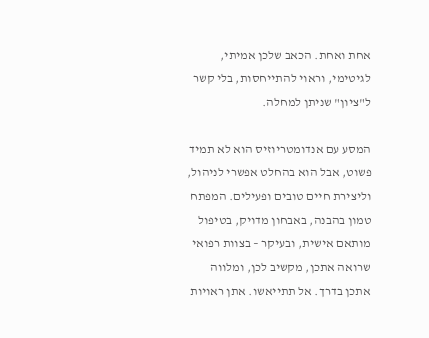אחת ואחת. הכאב שלכן אמיתי, לגיטימי, וראוי להתייחסות, בלי קשר ל"ציון" שניתן למחלה.

המסע עם אנדומטריוזיס הוא לא תמיד פשוט, אבל הוא בהחלט אפשרי לניהול, וליצירת חיים טובים ופעילים. המפתח טמון בהבנה, באבחון מדויק, בטיפול מותאם אישית, ובעיקר – בצוות רפואי שרואה אתכן, מקשיב לכן, ומלווה אתכן בדרך. אל תתייאשו. אתן ראויות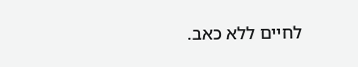לחיים ללא כאב.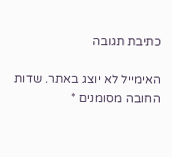כתיבת תגובה

האימייל לא יוצג באתר. שדות החובה מסומנים *